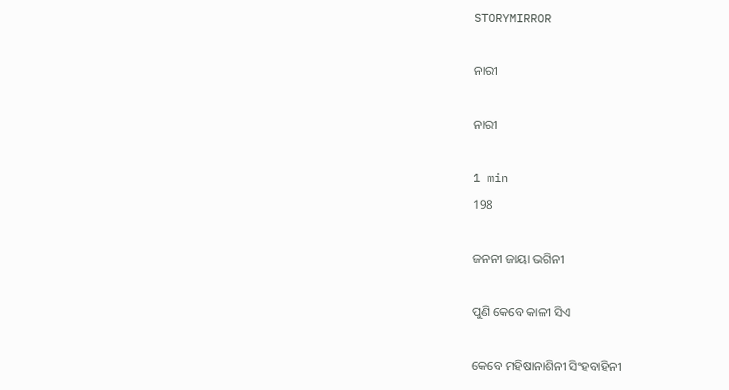STORYMIRROR

ନାରୀ

ନାରୀ

1 min
198

ଜନନୀ ଜାୟା ଭଗିନୀ

ପୁଣି କେବେ କାଳୀ ସିଏ

କେବେ ମହିଷାନାଶିନୀ ସିଂହବାହିନୀ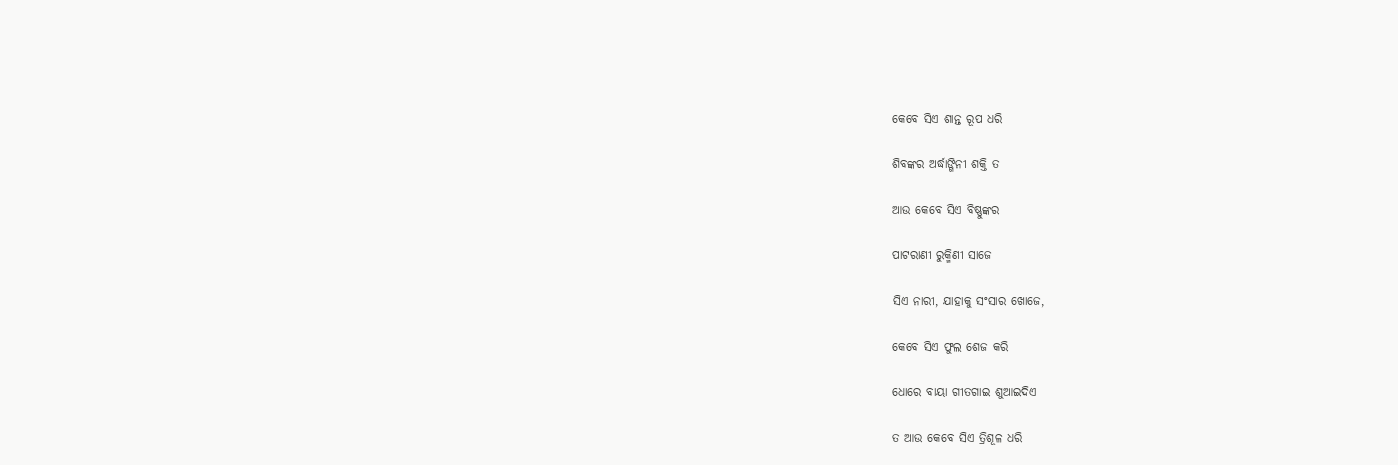କେବେ ସିଏ ଶାନ୍ତ ରୂପ ଧରି

ଶିବଙ୍କର ଅର୍ଦ୍ଧାଙ୍ଗିନୀ ଶକ୍ତି ତ

ଆଉ କେବେ ସିଏ ବିଷ୍ଣୁଙ୍କର

ପାଟରାଣୀ ରୁକ୍ମିଣୀ ସାଜେ

ସିଏ ନାରୀ, ଯାହାକୁ ସଂସାର ଖୋଜେ,

କେବେ ସିଏ ଫୁଲ ଶେଜ କରି

ଧୋରେ ବାୟା ଗୀତଗାଇ ଶୁଆଇଦିଏ

ତ ଆଉ କେବେ ସିଏ ତ୍ରିଶୂଳ ଧରି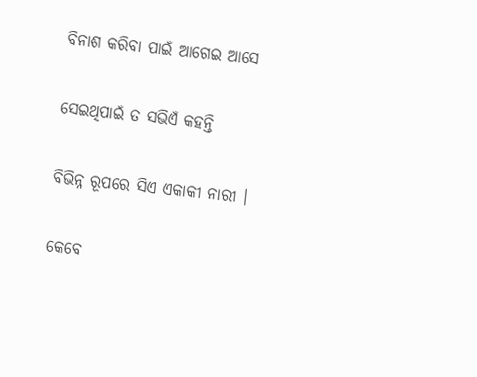ବିନାଶ କରିବା ପାଇଁ ଆଗେଇ ଆସେ

ସେଇଥିପାଇଁ ତ ସଭିଏଁ କହନ୍ତି

ବିଭିନ୍ନ ରୂପରେ ସିଏ ଏକାକୀ ନାରୀ ।

କେବେ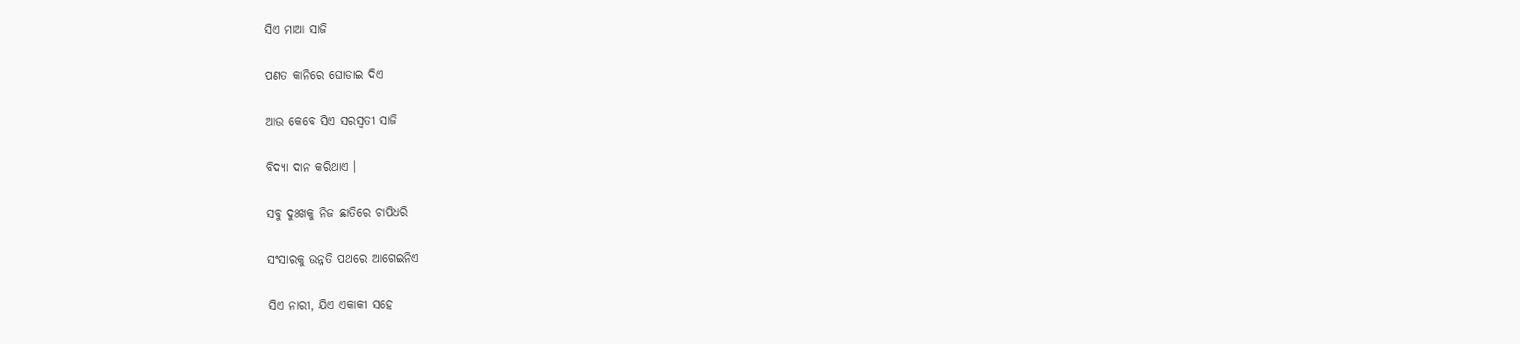ସିଏ ମାଆ ସାଜି

ପଣତ କାନିରେ ଘୋଡାଇ ଦିଏ

ଆଉ କେବେ ସିଏ ସରସ୍ବତୀ ସାଜି

ବିଦ୍ୟା ଦାନ କରିଥାଏ ।

ସବୁ ଦୁଃଖକୁ ନିଜ ଛାତିରେ ଚାପିଧରି

ସଂସାରକୁ ଉନ୍ନତି ପଥରେ ଆଗେଇନିଏ

ସିଏ ନାରୀ, ଯିଏ ଏକାକୀ ସହେ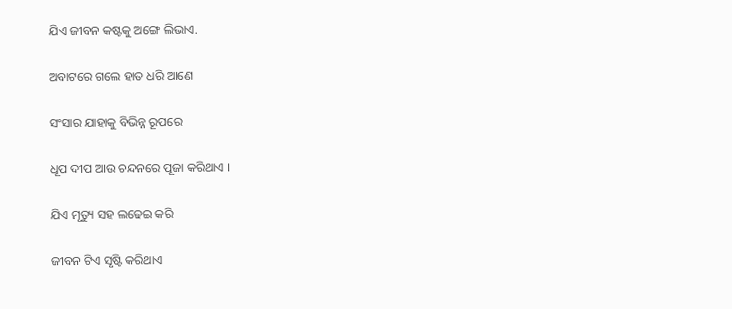ଯିଏ ଜୀବନ କଷ୍ଟକୁ ଅଙ୍ଗେ ଲିଭାଏ.

ଅବାଟରେ ଗଲେ ହାତ ଧରି ଆଣେ

ସଂସାର ଯାହାକୁ ବିଭିନ୍ନ ରୂପରେ

ଧୂପ ଦୀପ ଆଉ ଚନ୍ଦନରେ ପୂଜା କରିଥାଏ ।

ଯିଏ ମୃତ୍ୟୁ ସହ ଲଢେଇ କରି

ଜୀବନ ଟିଏ ସୃଷ୍ଟି କରିଥାଏ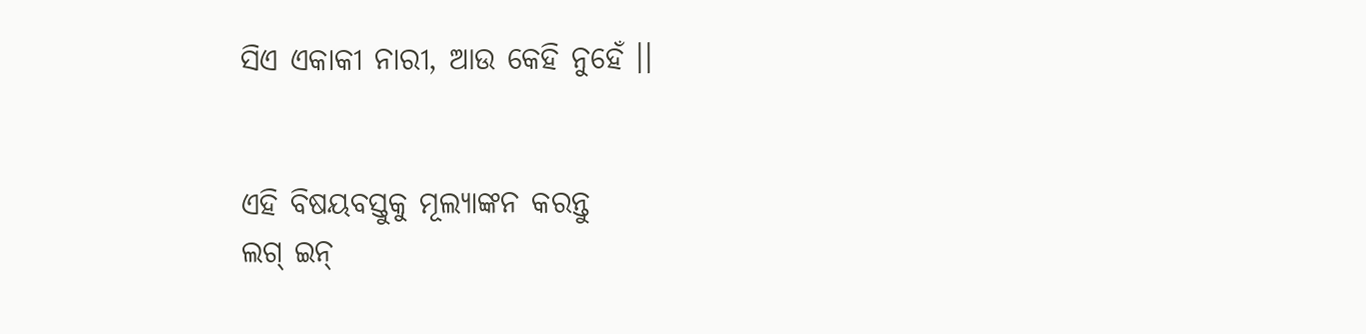ସିଏ ଏକାକୀ ନାରୀ, ଆଉ କେହି ନୁହେଁ ।।


ଏହି ବିଷୟବସ୍ତୁକୁ ମୂଲ୍ୟାଙ୍କନ କରନ୍ତୁ
ଲଗ୍ ଇନ୍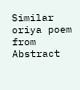Similar oriya poem from Abstract